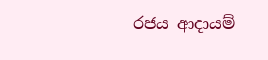රජය ආදායම්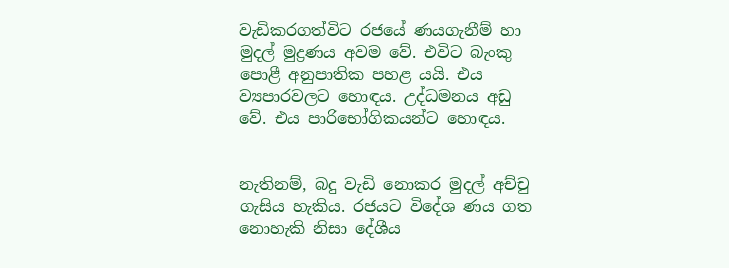වැඩිකරගත්විට රජයේ ණයගැනීම් හා මුදල් මුද්‍රණය අවම වේ. එවිට බැංකු පොළී අනුපාතික පහළ යයි. එය ව්‍යපාරවලට හොඳය. උද්ධමනය අඩු වේ. එය පාරිභෝගිකයන්ට හොඳය.


නැතිනම්, බදු වැඩි නොකර මුදල් අච්චු ගැසිය හැකිය. රජයට විදේශ ණය ගත නොහැකි නිසා දේශීය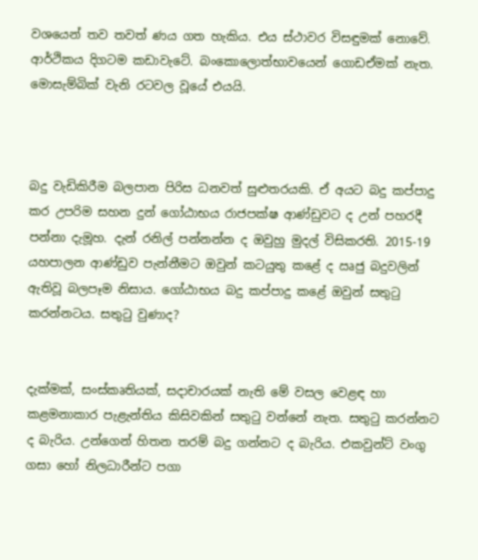වශයෙන් තව තවත් ණය ගත හැකිය. එය ස්ථාවර විසඳුමක් නොවේ. ආර්ථිකය දිගටම කඩාවැටේ. බංකොලොත්භාවයෙන් ගොඩඒමක් නැත. මොසැම්බික් වැනි රටවල වූයේ එයයි.



බදු වැඩිකිරීම බලපාන පිරිස ධනවත් සුළුතරයකි. ඒ අයට බදු කප්පාදු කර උපරිම සහන දුන් ගෝඨාභය රාජපක්ෂ ආණ්ඩුවට ද උන් පහරදී පන්නා දැමූහ. දැන් රනිල් පන්නන්න ද ඔවුහු මුදල් විසිකරති. 2015-19 යහපාලන ආණ්ඩුව පැන්නීමට ඔවුන් කටයුතු කළේ ද ඍජු බදුවලින් ඇතිවූ බලපෑම නිසාය. ගෝඨාභය බදු කප්පාදු කළේ ඔවුන් සතුටු කරන්නටය. සතුටු වුණාද?


දැක්මක්, සංස්කෘතියක්, සදාචාරයක් නැති මේ වසල වෙළඳ හා කළමනාකාර පැළැන්තිය කිසිවකින් සතුටු වන්නේ නැත. සතුටු කරන්නට ද බැරිය. උන්ගෙන් හිතන තරම් බදු ගන්නට ද බැරිය. එකවුන්ට් වංගු ගසා හෝ නිලධාරීන්ට පගා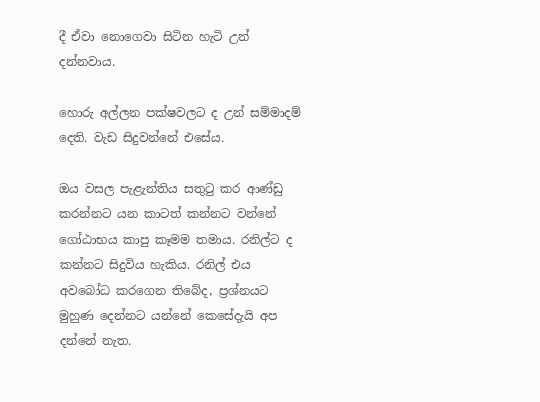දී ඒවා නොගෙවා සිටින හැටි උන් දන්නවාය.

හොරු අල්ලන පක්ෂවලට ද උන් සම්මාදම් දෙති. වැඩ සිදුවන්නේ එසේය.

ඔය වසල පැළැන්තිය සතුටු කර ආණ්ඩු කරන්නට යන කාටත් කන්නට වන්නේ ගෝඨාභය කාපු කෑමම තමාය. රනිල්ට ද කන්නට සිදුවිය හැකිය. රනිල් එය අවබෝධ කරගෙන තිබේද, ප්‍රශ්නයට මුහුණ දෙන්නට යන්නේ කෙසේදැයි අප දන්නේ නැත.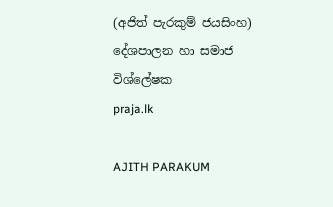(අජිත් පැරකුම් ජයසිංහ)
දේශපාලන හා සමාජ විශ්ලේෂක
praja.lk

AJITH PARAKUM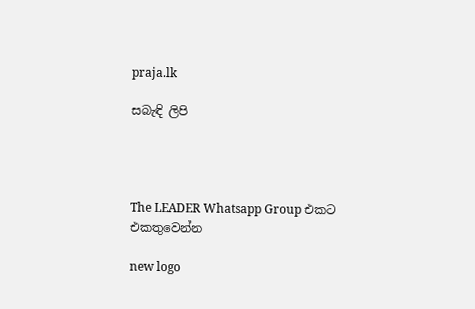praja.lk

සබැඳි ලිපි




The LEADER Whatsapp Group එකට එකතුවෙන්න

new logo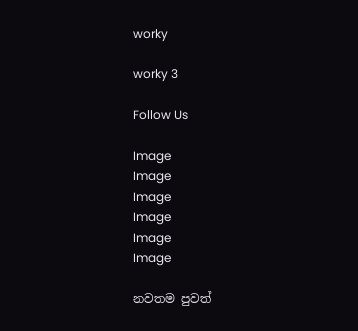worky

worky 3

Follow Us

Image
Image
Image
Image
Image
Image

නවතම පුවත්